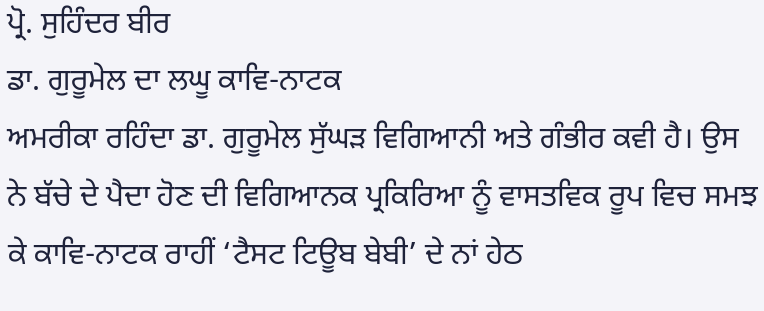ਪ੍ਰੋ. ਸੁਹਿੰਦਰ ਬੀਰ
ਡਾ. ਗੁਰੂਮੇਲ ਦਾ ਲਘੂ ਕਾਵਿ-ਨਾਟਕ
ਅਮਰੀਕਾ ਰਹਿੰਦਾ ਡਾ. ਗੁਰੂਮੇਲ ਸੁੱਘੜ ਵਿਗਿਆਨੀ ਅਤੇ ਗੰਭੀਰ ਕਵੀ ਹੈ। ਉਸ ਨੇ ਬੱਚੇ ਦੇ ਪੈਦਾ ਹੋਣ ਦੀ ਵਿਗਿਆਨਕ ਪ੍ਰਕਿਰਿਆ ਨੂੰ ਵਾਸਤਵਿਕ ਰੂਪ ਵਿਚ ਸਮਝ ਕੇ ਕਾਵਿ-ਨਾਟਕ ਰਾਹੀਂ ‘ਟੈਸਟ ਟਿਊਬ ਬੇਬੀ’ ਦੇ ਨਾਂ ਹੇਠ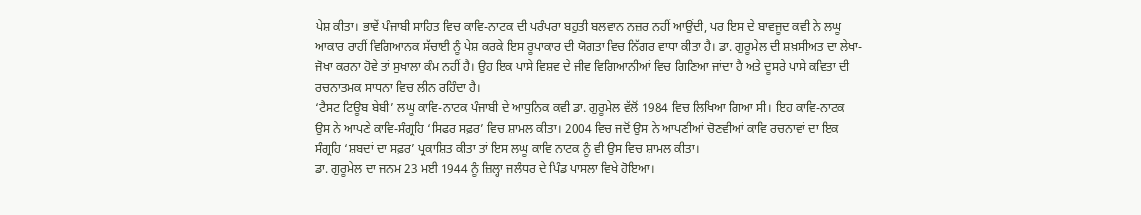ਪੇਸ਼ ਕੀਤਾ। ਭਾਵੇਂ ਪੰਜਾਬੀ ਸਾਹਿਤ ਵਿਚ ਕਾਵਿ-ਨਾਟਕ ਦੀ ਪਰੰਪਰਾ ਬਹੁਤੀ ਬਲਵਾਨ ਨਜ਼ਰ ਨਹੀਂ ਆਉਂਦੀ, ਪਰ ਇਸ ਦੇ ਬਾਵਜੂਦ ਕਵੀ ਨੇ ਲਘੂ ਆਕਾਰ ਰਾਹੀਂ ਵਿਗਿਆਨਕ ਸੱਚਾਈ ਨੂੰ ਪੇਸ਼ ਕਰਕੇ ਇਸ ਰੂਪਾਕਾਰ ਦੀ ਯੋਗਤਾ ਵਿਚ ਨਿੱਗਰ ਵਾਧਾ ਕੀਤਾ ਹੈ। ਡਾ. ਗੁਰੂਮੇਲ ਦੀ ਸ਼ਖ਼ਸੀਅਤ ਦਾ ਲੇਖਾ-ਜੋਖਾ ਕਰਨਾ ਹੋਵੇ ਤਾਂ ਸੁਖਾਲਾ ਕੰਮ ਨਹੀਂ ਹੈ। ਉਹ ਇਕ ਪਾਸੇ ਵਿਸ਼ਵ ਦੇ ਜੀਵ ਵਿਗਿਆਨੀਆਂ ਵਿਚ ਗਿਣਿਆ ਜਾਂਦਾ ਹੈ ਅਤੇ ਦੂਸਰੇ ਪਾਸੇ ਕਵਿਤਾ ਦੀ ਰਚਨਾਤਮਕ ਸਾਧਨਾ ਵਿਚ ਲੀਨ ਰਹਿੰਦਾ ਹੈ।
‘ਟੈਸਟ ਟਿਊਬ ਬੇਬੀ’ ਲਘੂ ਕਾਵਿ-ਨਾਟਕ ਪੰਜਾਬੀ ਦੇ ਆਧੁਨਿਕ ਕਵੀ ਡਾ. ਗੁਰੂਮੇਲ ਵੱਲੋਂ 1984 ਵਿਚ ਲਿਖਿਆ ਗਿਆ ਸੀ। ਇਹ ਕਾਵਿ-ਨਾਟਕ ਉਸ ਨੇ ਆਪਣੇ ਕਾਵਿ-ਸੰਗ੍ਰਹਿ ‘ਸਿਫਰ ਸਫ਼ਰ’ ਵਿਚ ਸ਼ਾਮਲ ਕੀਤਾ। 2004 ਵਿਚ ਜਦੋਂ ਉਸ ਨੇ ਆਪਣੀਆਂ ਚੋਣਵੀਆਂ ਕਾਵਿ ਰਚਨਾਵਾਂ ਦਾ ਇਕ ਸੰਗ੍ਰਹਿ ‘ਸ਼ਬਦਾਂ ਦਾ ਸਫ਼ਰ’ ਪ੍ਰਕਾਸ਼ਿਤ ਕੀਤਾ ਤਾਂ ਇਸ ਲਘੂ ਕਾਵਿ ਨਾਟਕ ਨੂੰ ਵੀ ਉਸ ਵਿਚ ਸ਼ਾਮਲ ਕੀਤਾ।
ਡਾ. ਗੁਰੂਮੇਲ ਦਾ ਜਨਮ 23 ਮਈ 1944 ਨੂੰ ਜ਼ਿਲ੍ਹਾ ਜਲੰਧਰ ਦੇ ਪਿੰਡ ਪਾਸਲਾ ਵਿਖੇ ਹੋਇਆ।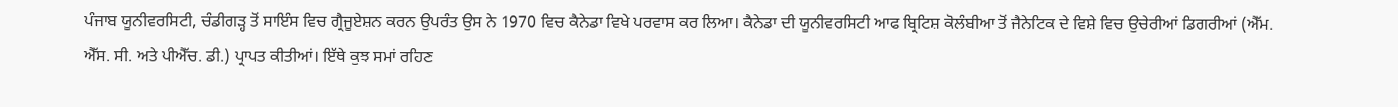ਪੰਜਾਬ ਯੂਨੀਵਰਸਿਟੀ, ਚੰਡੀਗੜ੍ਹ ਤੋਂ ਸਾਇੰਸ ਵਿਚ ਗ੍ਰੈਜੂਏਸ਼ਨ ਕਰਨ ਉਪਰੰਤ ਉਸ ਨੇ 1970 ਵਿਚ ਕੈਨੇਡਾ ਵਿਖੇ ਪਰਵਾਸ ਕਰ ਲਿਆ। ਕੈਨੇਡਾ ਦੀ ਯੂਨੀਵਰਸਿਟੀ ਆਫ ਬ੍ਰਿਟਿਸ਼ ਕੋਲੰਬੀਆ ਤੋਂ ਜੈਨੇਟਿਕ ਦੇ ਵਿਸ਼ੇ ਵਿਚ ਉਚੇਰੀਆਂ ਡਿਗਰੀਆਂ (ਐੱਮ. ਐੱਸ. ਸੀ. ਅਤੇ ਪੀਐੱਚ. ਡੀ.) ਪ੍ਰਾਪਤ ਕੀਤੀਆਂ। ਇੱਥੇ ਕੁਝ ਸਮਾਂ ਰਹਿਣ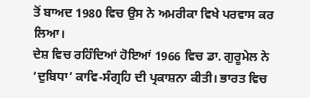ਤੋਂ ਬਾਅਦ 1980 ਵਿਚ ਉਸ ਨੇ ਅਮਰੀਕਾ ਵਿਖੇ ਪਰਵਾਸ ਕਰ ਲਿਆ।
ਦੇਸ਼ ਵਿਚ ਰਹਿੰਦਿਆਂ ਹੋਇਆਂ 1966 ਵਿਚ ਡਾ. ਗੁਰੂਮੇਲ ਨੇ ‘ਦੁਬਿਧਾ’ ਕਾਵਿ-ਸੰਗ੍ਰਹਿ ਦੀ ਪ੍ਰਕਾਸ਼ਨਾ ਕੀਤੀ। ਭਾਰਤ ਵਿਚ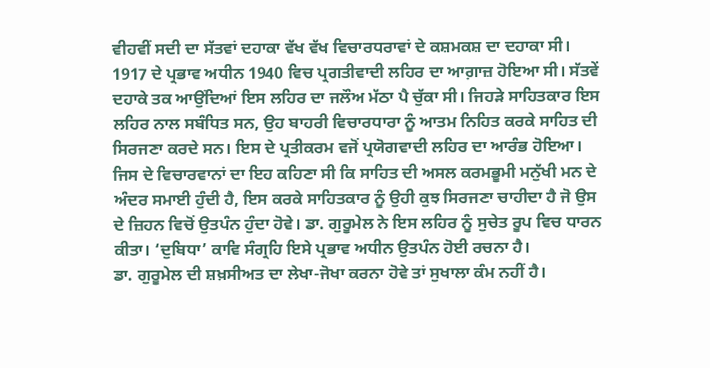ਵੀਹਵੀਂ ਸਦੀ ਦਾ ਸੱਤਵਾਂ ਦਹਾਕਾ ਵੱਖ ਵੱਖ ਵਿਚਾਰਧਰਾਵਾਂ ਦੇ ਕਸ਼ਮਕਸ਼ ਦਾ ਦਹਾਕਾ ਸੀ।
1917 ਦੇ ਪ੍ਰਭਾਵ ਅਧੀਨ 1940 ਵਿਚ ਪ੍ਰਗਤੀਵਾਦੀ ਲਹਿਰ ਦਾ ਆਗ਼ਾਜ਼ ਹੋਇਆ ਸੀ। ਸੱਤਵੇਂ ਦਹਾਕੇ ਤਕ ਆਉਂਦਿਆਂ ਇਸ ਲਹਿਰ ਦਾ ਜਲੌਅ ਮੱਠਾ ਪੈ ਚੁੱਕਾ ਸੀ। ਜਿਹੜੇ ਸਾਹਿਤਕਾਰ ਇਸ ਲਹਿਰ ਨਾਲ ਸਬੰਧਿਤ ਸਨ, ਉਹ ਬਾਹਰੀ ਵਿਚਾਰਧਾਰਾ ਨੂੰ ਆਤਮ ਨਿਹਿਤ ਕਰਕੇ ਸਾਹਿਤ ਦੀ ਸਿਰਜਣਾ ਕਰਦੇ ਸਨ। ਇਸ ਦੇ ਪ੍ਰਤੀਕਰਮ ਵਜੋਂ ਪ੍ਰਯੋਗਵਾਦੀ ਲਹਿਰ ਦਾ ਆਰੰਭ ਹੋਇਆ। ਜਿਸ ਦੇ ਵਿਚਾਰਵਾਨਾਂ ਦਾ ਇਹ ਕਹਿਣਾ ਸੀ ਕਿ ਸਾਹਿਤ ਦੀ ਅਸਲ ਕਰਮਭੂਮੀ ਮਨੁੱਖੀ ਮਨ ਦੇ ਅੰਦਰ ਸਮਾਈ ਹੁੰਦੀ ਹੈ, ਇਸ ਕਰਕੇ ਸਾਹਿਤਕਾਰ ਨੂੰ ਉਹੀ ਕੁਝ ਸਿਰਜਣਾ ਚਾਹੀਦਾ ਹੈ ਜੋ ਉਸ ਦੇ ਜ਼ਿਹਨ ਵਿਚੋਂ ਉਤਪੰਨ ਹੁੰਦਾ ਹੋਵੇ। ਡਾ. ਗੁਰੂਮੇਲ ਨੇ ਇਸ ਲਹਿਰ ਨੂੰ ਸੁਚੇਤ ਰੂਪ ਵਿਚ ਧਾਰਨ ਕੀਤਾ। ‘ਦੁਬਿਧਾ’ ਕਾਵਿ ਸੰਗ੍ਰਹਿ ਇਸੇ ਪ੍ਰਭਾਵ ਅਧੀਨ ਉਤਪੰਨ ਹੋਈ ਰਚਨਾ ਹੈ।
ਡਾ. ਗੁਰੂਮੇਲ ਦੀ ਸ਼ਖ਼ਸੀਅਤ ਦਾ ਲੇਖਾ-ਜੋਖਾ ਕਰਨਾ ਹੋਵੇ ਤਾਂ ਸੁਖਾਲਾ ਕੰਮ ਨਹੀਂ ਹੈ।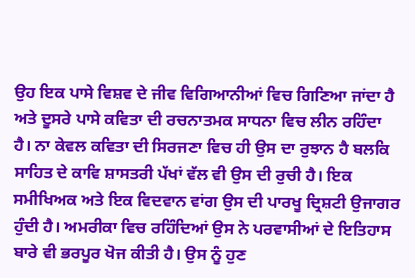ਉਹ ਇਕ ਪਾਸੇ ਵਿਸ਼ਵ ਦੇ ਜੀਵ ਵਿਗਿਆਨੀਆਂ ਵਿਚ ਗਿਣਿਆ ਜਾਂਦਾ ਹੈ ਅਤੇ ਦੂਸਰੇ ਪਾਸੇ ਕਵਿਤਾ ਦੀ ਰਚਨਾਤਮਕ ਸਾਧਨਾ ਵਿਚ ਲੀਨ ਰਹਿੰਦਾ ਹੈ। ਨਾ ਕੇਵਲ ਕਵਿਤਾ ਦੀ ਸਿਰਜਣਾ ਵਿਚ ਹੀ ਉਸ ਦਾ ਰੁਝਾਨ ਹੈ ਬਲਕਿ ਸਾਹਿਤ ਦੇ ਕਾਵਿ ਸ਼ਾਸਤਰੀ ਪੱਖਾਂ ਵੱਲ ਵੀ ਉਸ ਦੀ ਰੁਚੀ ਹੈ। ਇਕ ਸਮੀਖਿਅਕ ਅਤੇ ਇਕ ਵਿਦਵਾਨ ਵਾਂਗ ਉਸ ਦੀ ਪਾਰਖੂ ਦ੍ਰਿਸ਼ਟੀ ਉਜਾਗਰ ਹੁੰਦੀ ਹੈ। ਅਮਰੀਕਾ ਵਿਚ ਰਹਿੰਦਿਆਂ ਉਸ ਨੇ ਪਰਵਾਸੀਆਂ ਦੇ ਇਤਿਹਾਸ ਬਾਰੇ ਵੀ ਭਰਪੂਰ ਖੋਜ ਕੀਤੀ ਹੈ। ਉਸ ਨੂੰ ਹੁਣ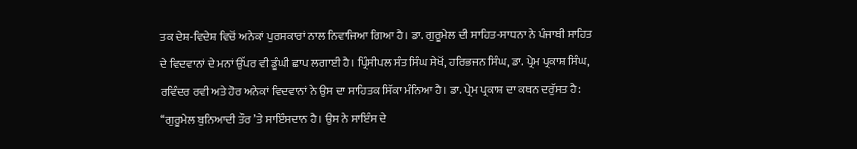ਤਕ ਦੇਸ਼-ਵਿਦੇਸ਼ ਵਿਚੋਂ ਅਨੇਕਾਂ ਪੁਰਸਕਾਰਾਂ ਨਾਲ ਨਿਵਾਜਿਆ ਗਿਆ ਹੈ। ਡਾ. ਗੁਰੂਮੇਲ ਦੀ ਸਾਹਿਤ-ਸਾਧਨਾ ਨੇ ਪੰਜਾਬੀ ਸਾਹਿਤ ਦੇ ਵਿਦਵਾਨਾਂ ਦੇ ਮਨਾਂ ਉੱਪਰ ਵੀ ਡੂੰਘੀ ਛਾਪ ਲਗਾਈ ਹੈ। ਪ੍ਰਿੰਸੀਪਲ ਸੰਤ ਸਿੰਘ ਸੇਖੋਂ, ਹਰਿਭਜਨ ਸਿੰਘ, ਡਾ. ਪ੍ਰੇਮ ਪ੍ਰਕਾਸ਼ ਸਿੰਘ, ਰਵਿੰਦਰ ਰਵੀ ਅਤੇ ਹੋਰ ਅਨੇਕਾਂ ਵਿਦਵਾਨਾਂ ਨੇ ਉਸ ਦਾ ਸਾਹਿਤਕ ਸਿੱਕਾ ਮੰਨਿਆ ਹੈ। ਡਾ. ਪ੍ਰੇਮ ਪ੍ਰਕਾਸ਼ ਦਾ ਕਥਨ ਦਰੁੱਸਤ ਹੈ:
‘‘ਗੁਰੂਮੇਲ ਬੁਨਿਆਦੀ ਤੌਰ ’ਤੇ ਸਾਇੰਸਦਾਨ ਹੈ। ਉਸ ਨੇ ਸਾਇੰਸ ਦੇ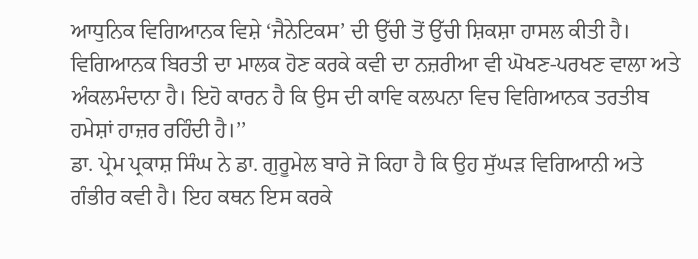ਆਧੁਨਿਕ ਵਿਗਿਆਨਕ ਵਿਸ਼ੇ ‘ਜੈਨੇਟਿਕਸ’ ਦੀ ਉੱਚੀ ਤੋਂ ਉੱਚੀ ਸ਼ਿਕਸ਼ਾ ਹਾਸਲ ਕੀਤੀ ਹੈ। ਵਿਗਿਆਨਕ ਬਿਰਤੀ ਦਾ ਮਾਲਕ ਹੋਣ ਕਰਕੇ ਕਵੀ ਦਾ ਨਜ਼ਰੀਆ ਵੀ ਘੋਖਣ-ਪਰਖਣ ਵਾਲਾ ਅਤੇ ਅੰਕਲਮੰਦਾਨਾ ਹੈ। ਇਹੋ ਕਾਰਨ ਹੈ ਕਿ ਉਸ ਦੀ ਕਾਵਿ ਕਲਪਨਾ ਵਿਚ ਵਿਗਿਆਨਕ ਤਰਤੀਬ ਹਮੇਸ਼ਾਂ ਹਾਜ਼ਰ ਰਹਿੰਦੀ ਹੈ।’’
ਡਾ. ਪ੍ਰੇਮ ਪ੍ਰਕਾਸ਼ ਸਿੰਘ ਨੇ ਡਾ. ਗੁਰੂਮੇਲ ਬਾਰੇ ਜੋ ਕਿਹਾ ਹੈ ਕਿ ਉਹ ਸੁੱਘੜ ਵਿਗਿਆਨੀ ਅਤੇ ਗੰਭੀਰ ਕਵੀ ਹੈ। ਇਹ ਕਥਨ ਇਸ ਕਰਕੇ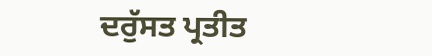ਦਰੁੱਸਤ ਪ੍ਰਤੀਤ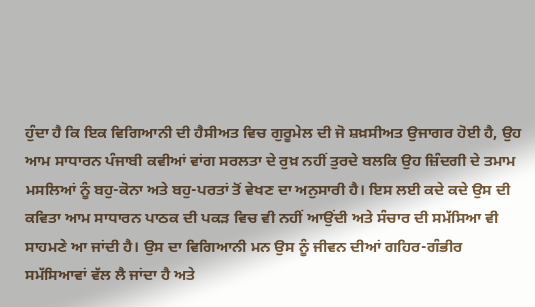ਹੁੰਦਾ ਹੈ ਕਿ ਇਕ ਵਿਗਿਆਨੀ ਦੀ ਹੈਸੀਅਤ ਵਿਚ ਗੁਰੂਮੇਲ ਦੀ ਜੋ ਸ਼ਖ਼ਸੀਅਤ ਉਜਾਗਰ ਹੋਈ ਹੈ, ਉਹ ਆਮ ਸਾਧਾਰਨ ਪੰਜਾਬੀ ਕਵੀਆਂ ਵਾਂਗ ਸਰਲਤਾ ਦੇ ਰੁਖ਼ ਨਹੀਂ ਤੁਰਦੇ ਬਲਕਿ ਉਹ ਜ਼ਿੰਦਗੀ ਦੇ ਤਮਾਮ ਮਸਲਿਆਂ ਨੂੰ ਬਹੁ-ਕੋਨਾ ਅਤੇ ਬਹੁ-ਪਰਤਾਂ ਤੋਂ ਵੇਖਣ ਦਾ ਅਨੁਸਾਰੀ ਹੈ। ਇਸ ਲਈ ਕਦੇ ਕਦੇ ਉਸ ਦੀ ਕਵਿਤਾ ਆਮ ਸਾਧਾਰਨ ਪਾਠਕ ਦੀ ਪਕੜ ਵਿਚ ਵੀ ਨਹੀਂ ਆਉਂਦੀ ਅਤੇ ਸੰਚਾਰ ਦੀ ਸਮੱਸਿਆ ਵੀ ਸਾਹਮਣੇ ਆ ਜਾਂਦੀ ਹੈ। ਉਸ ਦਾ ਵਿਗਿਆਨੀ ਮਨ ਉਸ ਨੂੰ ਜੀਵਨ ਦੀਆਂ ਗਹਿਰ-ਗੰਭੀਰ ਸਮੱਸਿਆਵਾਂ ਵੱਲ ਲੈ ਜਾਂਦਾ ਹੈ ਅਤੇ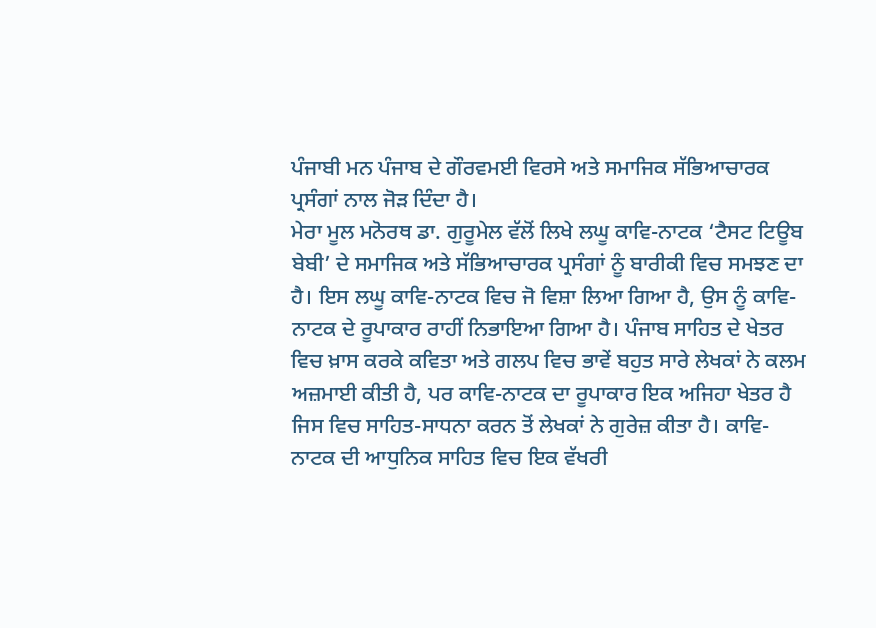ਪੰਜਾਬੀ ਮਨ ਪੰਜਾਬ ਦੇ ਗੌਰਵਮਈ ਵਿਰਸੇ ਅਤੇ ਸਮਾਜਿਕ ਸੱਭਿਆਚਾਰਕ ਪ੍ਰਸੰਗਾਂ ਨਾਲ ਜੋੜ ਦਿੰਦਾ ਹੈ।
ਮੇਰਾ ਮੂਲ ਮਨੋਰਥ ਡਾ. ਗੁਰੂਮੇਲ ਵੱਲੋਂ ਲਿਖੇ ਲਘੂ ਕਾਵਿ-ਨਾਟਕ ‘ਟੈਸਟ ਟਿਊਬ ਬੇਬੀ’ ਦੇ ਸਮਾਜਿਕ ਅਤੇ ਸੱਭਿਆਚਾਰਕ ਪ੍ਰਸੰਗਾਂ ਨੂੰ ਬਾਰੀਕੀ ਵਿਚ ਸਮਝਣ ਦਾ ਹੈ। ਇਸ ਲਘੂ ਕਾਵਿ-ਨਾਟਕ ਵਿਚ ਜੋ ਵਿਸ਼ਾ ਲਿਆ ਗਿਆ ਹੈ, ਉਸ ਨੂੰ ਕਾਵਿ-ਨਾਟਕ ਦੇ ਰੂਪਾਕਾਰ ਰਾਹੀਂ ਨਿਭਾਇਆ ਗਿਆ ਹੈ। ਪੰਜਾਬ ਸਾਹਿਤ ਦੇ ਖੇਤਰ ਵਿਚ ਖ਼ਾਸ ਕਰਕੇ ਕਵਿਤਾ ਅਤੇ ਗਲਪ ਵਿਚ ਭਾਵੇਂ ਬਹੁਤ ਸਾਰੇ ਲੇਖਕਾਂ ਨੇ ਕਲਮ ਅਜ਼ਮਾਈ ਕੀਤੀ ਹੈ, ਪਰ ਕਾਵਿ-ਨਾਟਕ ਦਾ ਰੂਪਾਕਾਰ ਇਕ ਅਜਿਹਾ ਖੇਤਰ ਹੈ ਜਿਸ ਵਿਚ ਸਾਹਿਤ-ਸਾਧਨਾ ਕਰਨ ਤੋਂ ਲੇਖਕਾਂ ਨੇ ਗੁਰੇਜ਼ ਕੀਤਾ ਹੈ। ਕਾਵਿ-ਨਾਟਕ ਦੀ ਆਧੁਨਿਕ ਸਾਹਿਤ ਵਿਚ ਇਕ ਵੱਖਰੀ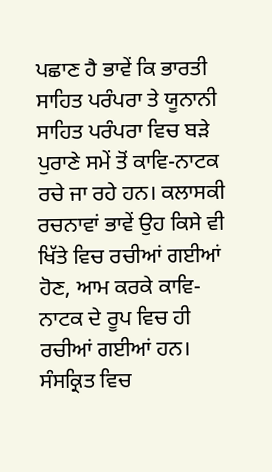ਪਛਾਣ ਹੈ ਭਾਵੇਂ ਕਿ ਭਾਰਤੀ ਸਾਹਿਤ ਪਰੰਪਰਾ ਤੇ ਯੂਨਾਨੀ ਸਾਹਿਤ ਪਰੰਪਰਾ ਵਿਚ ਬੜੇ ਪੁਰਾਣੇ ਸਮੇਂ ਤੋਂ ਕਾਵਿ-ਨਾਟਕ ਰਚੇ ਜਾ ਰਹੇ ਹਨ। ਕਲਾਸਕੀ ਰਚਨਾਵਾਂ ਭਾਵੇਂ ਉਹ ਕਿਸੇ ਵੀ ਖਿੱਤੇ ਵਿਚ ਰਚੀਆਂ ਗਈਆਂ ਹੋਣ, ਆਮ ਕਰਕੇ ਕਾਵਿ-ਨਾਟਕ ਦੇ ਰੂਪ ਵਿਚ ਹੀ ਰਚੀਆਂ ਗਈਆਂ ਹਨ। ਸੰਸਕ੍ਰਿਤ ਵਿਚ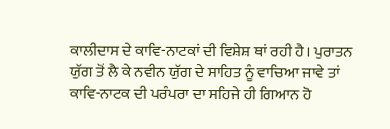ਕਾਲੀਦਾਸ ਦੇ ਕਾਵਿ-ਨਾਟਕਾਂ ਦੀ ਵਿਸ਼ੇਸ਼ ਥਾਂ ਰਹੀ ਹੈ। ਪੁਰਾਤਨ ਯੁੱਗ ਤੋਂ ਲੈ ਕੇ ਨਵੀਨ ਯੁੱਗ ਦੇ ਸਾਹਿਤ ਨੂੰ ਵਾਚਿਆ ਜਾਵੇ ਤਾਂ ਕਾਵਿ-ਨਾਟਕ ਦੀ ਪਰੰਪਰਾ ਦਾ ਸਹਿਜੇ ਹੀ ਗਿਆਨ ਹੋ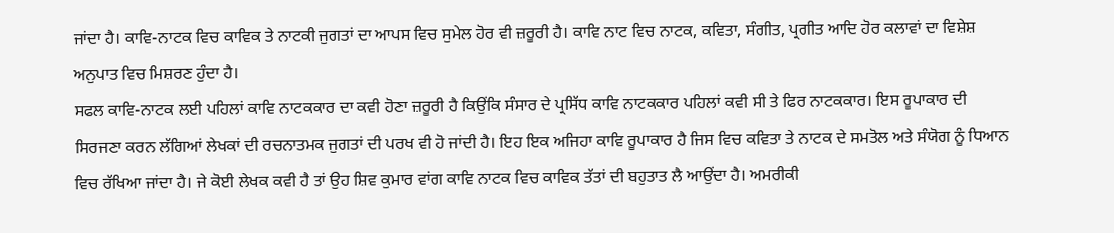ਜਾਂਦਾ ਹੈ। ਕਾਵਿ-ਨਾਟਕ ਵਿਚ ਕਾਵਿਕ ਤੇ ਨਾਟਕੀ ਜੁਗਤਾਂ ਦਾ ਆਪਸ ਵਿਚ ਸੁਮੇਲ ਹੋਰ ਵੀ ਜ਼ਰੂਰੀ ਹੈ। ਕਾਵਿ ਨਾਟ ਵਿਚ ਨਾਟਕ, ਕਵਿਤਾ, ਸੰਗੀਤ, ਪ੍ਰਗੀਤ ਆਦਿ ਹੋਰ ਕਲਾਵਾਂ ਦਾ ਵਿਸ਼ੇਸ਼ ਅਨੁਪਾਤ ਵਿਚ ਮਿਸ਼ਰਣ ਹੁੰਦਾ ਹੈ।
ਸਫਲ ਕਾਵਿ-ਨਾਟਕ ਲਈ ਪਹਿਲਾਂ ਕਾਵਿ ਨਾਟਕਕਾਰ ਦਾ ਕਵੀ ਹੋਣਾ ਜ਼ਰੂਰੀ ਹੈ ਕਿਉਂਕਿ ਸੰਸਾਰ ਦੇ ਪ੍ਰਸਿੱਧ ਕਾਵਿ ਨਾਟਕਕਾਰ ਪਹਿਲਾਂ ਕਵੀ ਸੀ ਤੇ ਫਿਰ ਨਾਟਕਕਾਰ। ਇਸ ਰੂਪਾਕਾਰ ਦੀ ਸਿਰਜਣਾ ਕਰਨ ਲੱਗਿਆਂ ਲੇਖਕਾਂ ਦੀ ਰਚਨਾਤਮਕ ਜੁਗਤਾਂ ਦੀ ਪਰਖ ਵੀ ਹੋ ਜਾਂਦੀ ਹੈ। ਇਹ ਇਕ ਅਜਿਹਾ ਕਾਵਿ ਰੂਪਾਕਾਰ ਹੈ ਜਿਸ ਵਿਚ ਕਵਿਤਾ ਤੇ ਨਾਟਕ ਦੇ ਸਮਤੋਲ ਅਤੇ ਸੰਯੋਗ ਨੂੰ ਧਿਆਨ ਵਿਚ ਰੱਖਿਆ ਜਾਂਦਾ ਹੈ। ਜੇ ਕੋਈ ਲੇਖਕ ਕਵੀ ਹੈ ਤਾਂ ਉਹ ਸ਼ਿਵ ਕੁਮਾਰ ਵਾਂਗ ਕਾਵਿ ਨਾਟਕ ਵਿਚ ਕਾਵਿਕ ਤੱਤਾਂ ਦੀ ਬਹੁਤਾਤ ਲੈ ਆਉਂਦਾ ਹੈ। ਅਮਰੀਕੀ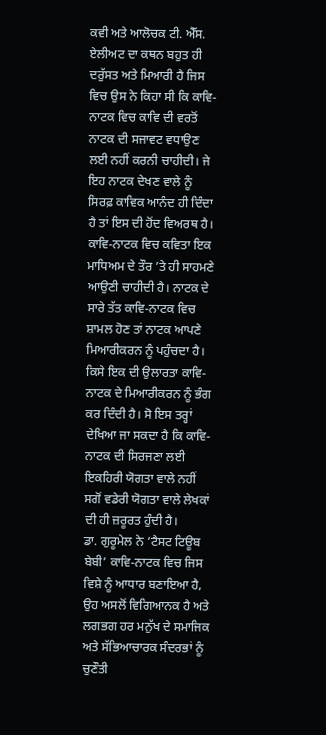ਕਵੀ ਅਤੇ ਆਲੋਚਕ ਟੀ. ਐੱਸ. ਏਲੀਅਟ ਦਾ ਕਥਨ ਬਹੁਤ ਹੀ ਦਰੁੱਸਤ ਅਤੇ ਮਿਆਰੀ ਹੈ ਜਿਸ ਵਿਚ ਉਸ ਨੇ ਕਿਹਾ ਸੀ ਕਿ ਕਾਵਿ-ਨਾਟਕ ਵਿਚ ਕਾਵਿ ਦੀ ਵਰਤੋਂ ਨਾਟਕ ਦੀ ਸਜਾਵਟ ਵਧਾਉਣ ਲਈ ਨਹੀਂ ਕਰਨੀ ਚਾਹੀਦੀ। ਜੇ ਇਹ ਨਾਟਕ ਦੇਖਣ ਵਾਲੇ ਨੂੰ ਸਿਰਫ਼ ਕਾਵਿਕ ਆਨੰਦ ਹੀ ਦਿੰਦਾ ਹੈ ਤਾਂ ਇਸ ਦੀ ਹੋਂਦ ਵਿਅਰਥ ਹੈ।
ਕਾਵਿ-ਨਾਟਕ ਵਿਚ ਕਵਿਤਾ ਇਕ ਮਾਧਿਅਮ ਦੇ ਤੌਰ ’ਤੇ ਹੀ ਸਾਹਮਣੇ ਆਉਣੀ ਚਾਹੀਦੀ ਹੈ। ਨਾਟਕ ਦੇ ਸਾਰੇ ਤੱਤ ਕਾਵਿ-ਨਾਟਕ ਵਿਚ ਸ਼ਾਮਲ ਹੋਣ ਤਾਂ ਨਾਟਕ ਆਪਣੇ ਮਿਆਰੀਕਰਨ ਨੂੰ ਪਹੁੰਚਦਾ ਹੈ। ਕਿਸੇ ਇਕ ਦੀ ਉਲਾਰਤਾ ਕਾਵਿ-ਨਾਟਕ ਦੇ ਮਿਆਰੀਕਰਨ ਨੂੰ ਭੰਗ ਕਰ ਦਿੰਦੀ ਹੈ। ਸੋ ਇਸ ਤਰ੍ਹਾਂ ਦੇਖਿਆ ਜਾ ਸਕਦਾ ਹੈ ਕਿ ਕਾਵਿ-ਨਾਟਕ ਦੀ ਸਿਰਜਣਾ ਲਈ ਇਕਹਿਰੀ ਯੋਗਤਾ ਵਾਲੇ ਨਹੀਂ ਸਗੋਂ ਵਡੇਰੀ ਯੋਗਤਾ ਵਾਲੇ ਲੇਖਕਾਂ ਦੀ ਹੀ ਜ਼ਰੂਰਤ ਹੁੰਦੀ ਹੈ।
ਡਾ. ਗੁਰੂਮੇਲ ਨੇ ‘ਟੈਸਟ ਟਿਊਬ ਬੇਬੀ’ ਕਾਵਿ-ਨਾਟਕ ਵਿਚ ਜਿਸ ਵਿਸ਼ੇ ਨੂੰ ਆਧਾਰ ਬਣਾਇਆ ਹੈ, ਉਹ ਅਸਲੋਂ ਵਿਗਿਆਨਕ ਹੈ ਅਤੇ ਲਗਭਗ ਹਰ ਮਨੁੱਖ ਦੇ ਸਮਾਜਿਕ ਅਤੇ ਸੱਭਿਆਚਾਰਕ ਸੰਦਰਭਾਂ ਨੂੰ ਚੁਣੌਤੀ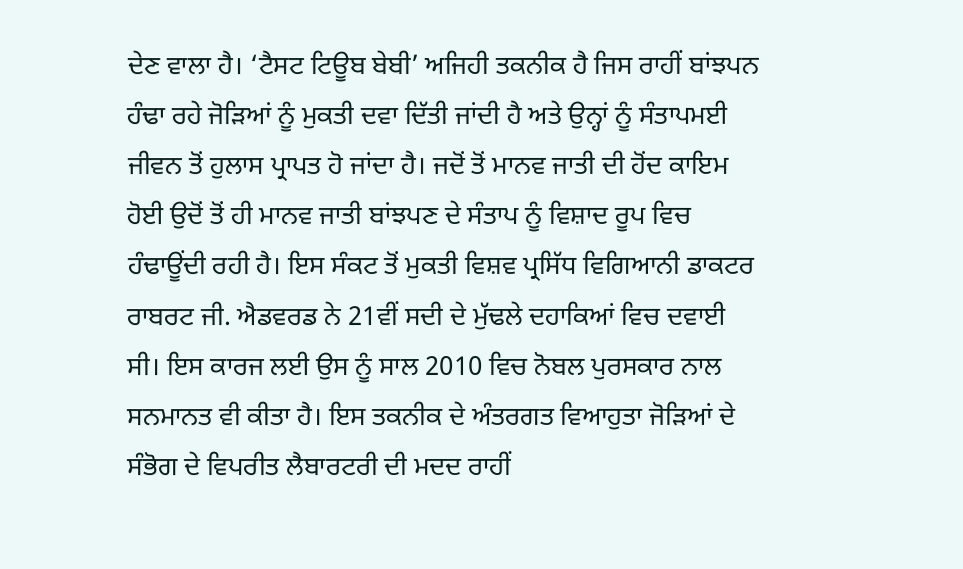ਦੇਣ ਵਾਲਾ ਹੈ। ‘ਟੈਸਟ ਟਿਊਬ ਬੇਬੀ’ ਅਜਿਹੀ ਤਕਨੀਕ ਹੈ ਜਿਸ ਰਾਹੀਂ ਬਾਂਝਪਨ ਹੰਢਾ ਰਹੇ ਜੋੜਿਆਂ ਨੂੰ ਮੁਕਤੀ ਦਵਾ ਦਿੱਤੀ ਜਾਂਦੀ ਹੈ ਅਤੇ ਉਨ੍ਹਾਂ ਨੂੰ ਸੰਤਾਪਮਈ ਜੀਵਨ ਤੋਂ ਹੁਲਾਸ ਪ੍ਰਾਪਤ ਹੋ ਜਾਂਦਾ ਹੈ। ਜਦੋਂ ਤੋਂ ਮਾਨਵ ਜਾਤੀ ਦੀ ਹੋਂਦ ਕਾਇਮ ਹੋਈ ਉਦੋਂ ਤੋਂ ਹੀ ਮਾਨਵ ਜਾਤੀ ਬਾਂਝਪਣ ਦੇ ਸੰਤਾਪ ਨੂੰ ਵਿਸ਼ਾਦ ਰੂਪ ਵਿਚ ਹੰਢਾਊਂਦੀ ਰਹੀ ਹੈ। ਇਸ ਸੰਕਟ ਤੋਂ ਮੁਕਤੀ ਵਿਸ਼ਵ ਪ੍ਰਸਿੱਧ ਵਿਗਿਆਨੀ ਡਾਕਟਰ ਰਾਬਰਟ ਜੀ. ਐਡਵਰਡ ਨੇ 21ਵੀਂ ਸਦੀ ਦੇ ਮੁੱਢਲੇ ਦਹਾਕਿਆਂ ਵਿਚ ਦਵਾਈ ਸੀ। ਇਸ ਕਾਰਜ ਲਈ ਉਸ ਨੂੰ ਸਾਲ 2010 ਵਿਚ ਨੋਬਲ ਪੁਰਸਕਾਰ ਨਾਲ ਸਨਮਾਨਤ ਵੀ ਕੀਤਾ ਹੈ। ਇਸ ਤਕਨੀਕ ਦੇ ਅੰਤਰਗਤ ਵਿਆਹੁਤਾ ਜੋੜਿਆਂ ਦੇ ਸੰਭੋਗ ਦੇ ਵਿਪਰੀਤ ਲੈਬਾਰਟਰੀ ਦੀ ਮਦਦ ਰਾਹੀਂ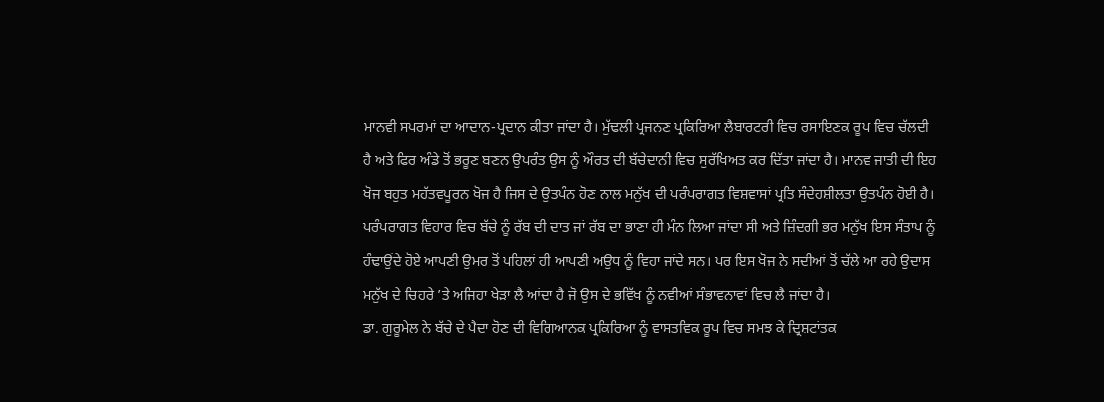ਮਾਨਵੀ ਸਪਰਮਾਂ ਦਾ ਆਦਾਨ-ਪ੍ਰਦਾਨ ਕੀਤਾ ਜਾਂਦਾ ਹੈ। ਮੁੱਢਲੀ ਪ੍ਰਜਨਣ ਪ੍ਰਕਿਰਿਆ ਲੈਬਾਰਟਰੀ ਵਿਚ ਰਸਾਇਣਕ ਰੂਪ ਵਿਚ ਚੱਲਦੀ ਹੈ ਅਤੇ ਫਿਰ ਅੰਡੇ ਤੋਂ ਭਰੂਣ ਬਣਨ ਉਪਰੰਤ ਉਸ ਨੂੰ ਔਰਤ ਦੀ ਬੱਚੇਦਾਨੀ ਵਿਚ ਸੁਰੱਖਿਅਤ ਕਰ ਦਿੱਤਾ ਜਾਂਦਾ ਹੈ। ਮਾਨਵ ਜਾਤੀ ਦੀ ਇਹ ਖੋਜ ਬਹੁਤ ਮਹੱਤਵਪੂਰਨ ਖੋਜ ਹੈ ਜਿਸ ਦੇ ਉਤਪੰਨ ਹੋਣ ਨਾਲ ਮਨੁੱਖ ਦੀ ਪਰੰਪਰਾਗਤ ਵਿਸ਼ਵਾਸਾਂ ਪ੍ਰਤਿ ਸੰਦੇਹਸ਼ੀਲਤਾ ਉਤਪੰਨ ਹੋਈ ਹੈ। ਪਰੰਪਰਾਗਤ ਵਿਹਾਰ ਵਿਚ ਬੱਚੇ ਨੂੰ ਰੱਬ ਦੀ ਦਾਤ ਜਾਂ ਰੱਬ ਦਾ ਭਾਣਾ ਹੀ ਮੰਨ ਲਿਆ ਜਾਂਦਾ ਸੀ ਅਤੇ ਜ਼ਿੰਦਗੀ ਭਰ ਮਨੁੱਖ ਇਸ ਸੰਤਾਪ ਨੂੰ ਹੰਢਾਉਂਦੇ ਹੋਏ ਆਪਣੀ ਉਮਰ ਤੋਂ ਪਹਿਲਾਂ ਹੀ ਆਪਣੀ ਅਉਧ ਨੂੰ ਵਿਹਾ ਜਾਂਦੇ ਸਨ। ਪਰ ਇਸ ਖੋਜ ਨੇ ਸਦੀਆਂ ਤੋਂ ਚੱਲੇ ਆ ਰਹੇ ਉਦਾਸ ਮਨੁੱਖ ਦੇ ਚਿਹਰੇ ’ਤੇ ਅਜਿਹਾ ਖੇੜਾ ਲੈ ਆਂਦਾ ਹੈ ਜੋ ਉਸ ਦੇ ਭਵਿੱਖ ਨੂੰ ਨਵੀਆਂ ਸੰਭਾਵਨਾਵਾਂ ਵਿਚ ਲੈ ਜਾਂਦਾ ਹੈ।
ਡਾ. ਗੁਰੂਮੇਲ ਨੇ ਬੱਚੇ ਦੇ ਪੈਦਾ ਹੋਣ ਦੀ ਵਿਗਿਆਨਕ ਪ੍ਰਕਿਰਿਆ ਨੂੰ ਵਾਸਤਵਿਕ ਰੂਪ ਵਿਚ ਸਮਝ ਕੇ ਦ੍ਰਿਸ਼ਟਾਂਤਕ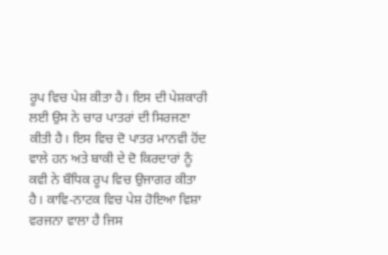ਰੂਪ ਵਿਚ ਪੇਸ਼ ਕੀਤਾ ਹੈ। ਇਸ ਦੀ ਪੇਸ਼ਕਾਰੀ ਲਈ ਉਸ ਨੇ ਚਾਰ ਪਾਤਰਾਂ ਦੀ ਸਿਰਜਣਾ ਕੀਤੀ ਹੈ। ਇਸ ਵਿਚ ਦੋ ਪਾਤਰ ਮਾਨਵੀ ਹੋਂਦ ਵਾਲੇ ਹਨ ਅਤੇ ਬਾਕੀ ਦੇ ਦੋ ਕਿਰਦਾਰਾਂ ਨੂੰ ਕਵੀ ਨੇ ਬੌਧਿਕ ਰੂਪ ਵਿਚ ਉਜਾਗਰ ਕੀਤਾ ਹੈ। ਕਾਵਿ-ਨਾਟਕ ਵਿਚ ਪੇਸ਼ ਹੋਇਆ ਵਿਸ਼ਾ ਵਰਜਨਾ ਵਾਲਾ ਹੈ ਜਿਸ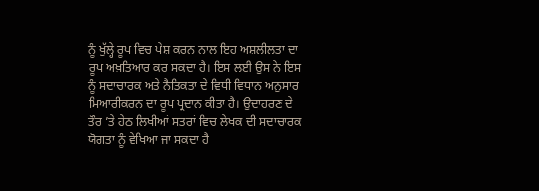ਨੂੰ ਖੁੱਲ੍ਹੇ ਰੂਪ ਵਿਚ ਪੇਸ਼ ਕਰਨ ਨਾਲ ਇਹ ਅਸ਼ਲੀਲਤਾ ਦਾ ਰੂਪ ਅਖ਼ਤਿਆਰ ਕਰ ਸਕਦਾ ਹੈ। ਇਸ ਲਈ ਉਸ ਨੇ ਇਸ ਨੂੰ ਸਦਾਚਾਰਕ ਅਤੇ ਨੈਤਿਕਤਾ ਦੇ ਵਿਧੀ ਵਿਧਾਨ ਅਨੁਸਾਰ ਮਿਆਰੀਕਰਨ ਦਾ ਰੂਪ ਪ੍ਰਦਾਨ ਕੀਤਾ ਹੈ। ਉਦਾਹਰਣ ਦੇ ਤੌਰ ’ਤੇ ਹੇਠ ਲਿਖੀਆਂ ਸਤਰਾਂ ਵਿਚ ਲੇਖਕ ਦੀ ਸਦਾਚਾਰਕ ਯੋਗਤਾ ਨੂੰ ਵੇਖਿਆ ਜਾ ਸਕਦਾ ਹੈ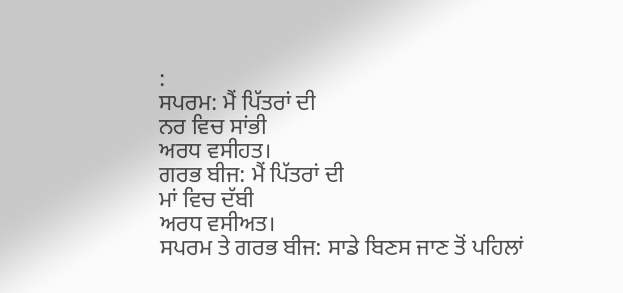:
ਸਪਰਮ: ਮੈਂ ਪਿੱਤਰਾਂ ਦੀ
ਨਰ ਵਿਚ ਸਾਂਭੀ
ਅਰਧ ਵਸੀਹਤ।
ਗਰਭ ਬੀਜ: ਮੈਂ ਪਿੱਤਰਾਂ ਦੀ
ਮਾਂ ਵਿਚ ਦੱਬੀ
ਅਰਧ ਵਸੀਅਤ।
ਸਪਰਮ ਤੇ ਗਰਭ ਬੀਜ: ਸਾਡੇ ਬਿਣਸ ਜਾਣ ਤੋਂ ਪਹਿਲਾਂ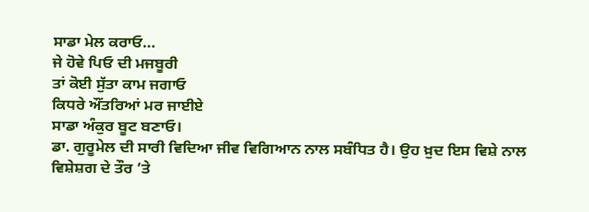ਸਾਡਾ ਮੇਲ ਕਰਾਓ…
ਜੇ ਹੋਵੇ ਪਿਓ ਦੀ ਮਜਬੂਰੀ
ਤਾਂ ਕੋਈ ਸੁੱਤਾ ਕਾਮ ਜਗਾਓ
ਕਿਧਰੇ ਔਂਤਰਿਆਂ ਮਰ ਜਾਈਏ
ਸਾਡਾ ਅੰਕੁਰ ਬੂਟ ਬਣਾਓ।
ਡਾ. ਗੁਰੂਮੇਲ ਦੀ ਸਾਰੀ ਵਿਦਿਆ ਜੀਵ ਵਿਗਿਆਨ ਨਾਲ ਸਬੰਧਿਤ ਹੈ। ਉਹ ਖ਼ੁਦ ਇਸ ਵਿਸ਼ੇ ਨਾਲ ਵਿਸ਼ੇਸ਼ਗ ਦੇ ਤੌਰ ’ਤੇ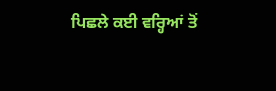ਪਿਛਲੇ ਕਈ ਵਰ੍ਹਿਆਂ ਤੋਂ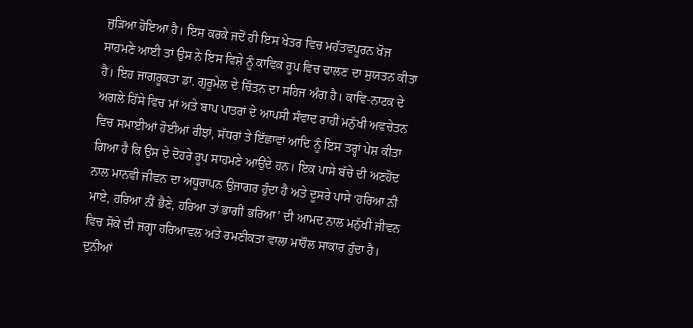ਜੁੜਿਆ ਹੋਇਆ ਹੈ। ਇਸ ਕਰਕੇ ਜਦੋਂ ਹੀ ਇਸ ਖੇਤਰ ਵਿਚ ਮਹੱਤਵਪੂਰਨ ਖੋਜ ਸਾਹਮਣੇ ਆਈ ਤਾਂ ਉਸ ਨੇ ਇਸ ਵਿਸ਼ੇ ਨੂੰ ਕਾਵਿਕ ਰੂਪ ਵਿਚ ਢਾਲਣ ਦਾ ਸੁਯਤਨ ਕੀਤਾ ਹੈ। ਇਹ ਜਾਗਰੂਕਤਾ ਡਾ. ਗੁਰੂਮੇਲ ਦੇ ਚਿੰਤਨ ਦਾ ਸਹਿਜ ਅੰਗ ਹੈ। ਕਾਵਿ-ਨਾਟਕ ਦੇ ਅਗਲੇ ਹਿੱਸੇ ਵਿਚ ਮਾਂ ਅਤੇ ਬਾਪ ਪਾਤਰਾਂ ਦੇ ਆਪਸੀ ਸੰਵਾਦ ਰਾਹੀਂ ਮਨੁੱਖੀ ਅਵਚੇਤਨ ਵਿਚ ਸਮਾਈਆਂ ਹੋਈਆਂ ਰੀਝਾਂ, ਸੱਧਰਾਂ ਤੇ ਇੱਛਾਵਾਂ ਆਦਿ ਨੂੰ ਇਸ ਤਰ੍ਹਾਂ ਪੇਸ਼ ਕੀਤਾ ਗਿਆ ਹੈ ਕਿ ਉਸ ਦੇ ਦੋਹਰੇ ਰੂਪ ਸਾਹਮਣੇ ਆਉਂਦੇ ਹਨ। ਇਕ ਪਾਸੇ ਬੱਚੇ ਦੀ ਅਣਹੋਂਦ ਨਾਲ ਮਾਨਵੀ ਜੀਵਨ ਦਾ ਅਧੂਰਾਪਨ ਉਜਾਗਰ ਹੁੰਦਾ ਹੈ ਅਤੇ ਦੂਸਰੇ ਪਾਸੇ ‘ਹਰਿਆ ਨੀਂ ਮਾਏ, ਹਰਿਆ ਨੀਂ ਭੈਣੇ, ਹਰਿਆ ਤਾਂ ਭਾਗੀਂ ਭਰਿਆ’ ਦੀ ਆਮਦ ਨਾਲ ਮਨੁੱਖੀ ਜੀਵਨ ਵਿਚ ਸੋਕੇ ਦੀ ਜਗ੍ਹਾ ਹਰਿਆਵਲ ਅਤੇ ਰਮਣੀਕਤਾ ਵਾਲਾ ਮਾਹੌਲ ਸਾਕਾਰ ਹੁੰਦਾ ਹੈ। ਦੁਨੀਆਂ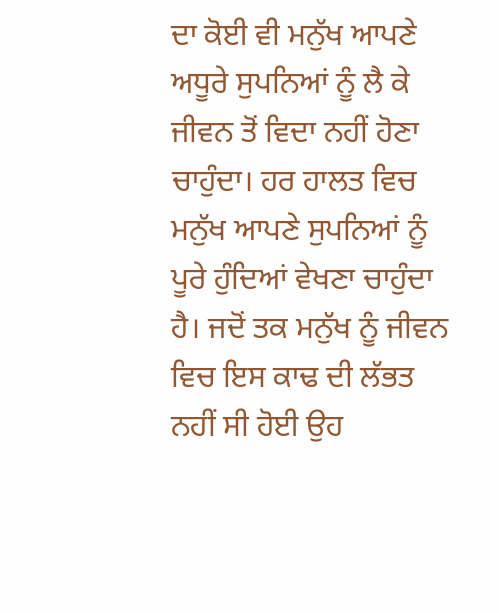ਦਾ ਕੋਈ ਵੀ ਮਨੁੱਖ ਆਪਣੇ ਅਧੂਰੇ ਸੁਪਨਿਆਂ ਨੂੰ ਲੈ ਕੇ ਜੀਵਨ ਤੋਂ ਵਿਦਾ ਨਹੀਂ ਹੋਣਾ ਚਾਹੁੰਦਾ। ਹਰ ਹਾਲਤ ਵਿਚ ਮਨੁੱਖ ਆਪਣੇ ਸੁਪਨਿਆਂ ਨੂੰ ਪੂਰੇ ਹੁੰਦਿਆਂ ਵੇਖਣਾ ਚਾਹੁੰਦਾ ਹੈ। ਜਦੋਂ ਤਕ ਮਨੁੱਖ ਨੂੰ ਜੀਵਨ ਵਿਚ ਇਸ ਕਾਢ ਦੀ ਲੱਭਤ ਨਹੀਂ ਸੀ ਹੋਈ ਉਹ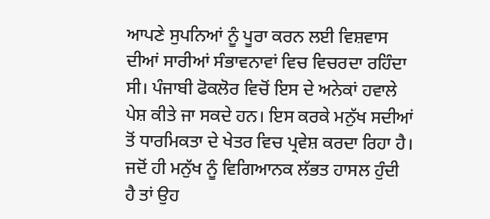ਆਪਣੇ ਸੁਪਨਿਆਂ ਨੂੰ ਪੂਰਾ ਕਰਨ ਲਈ ਵਿਸ਼ਵਾਸ ਦੀਆਂ ਸਾਰੀਆਂ ਸੰਭਾਵਨਾਵਾਂ ਵਿਚ ਵਿਚਰਦਾ ਰਹਿੰਦਾ ਸੀ। ਪੰਜਾਬੀ ਫੋਕਲੋਰ ਵਿਚੋਂ ਇਸ ਦੇ ਅਨੇਕਾਂ ਹਵਾਲੇ ਪੇਸ਼ ਕੀਤੇ ਜਾ ਸਕਦੇ ਹਨ। ਇਸ ਕਰਕੇ ਮਨੁੱਖ ਸਦੀਆਂ ਤੋਂ ਧਾਰਮਿਕਤਾ ਦੇ ਖੇਤਰ ਵਿਚ ਪ੍ਰਵੇਸ਼ ਕਰਦਾ ਰਿਹਾ ਹੈ। ਜਦੋਂ ਹੀ ਮਨੁੱਖ ਨੂੰ ਵਿਗਿਆਨਕ ਲੱਭਤ ਹਾਸਲ ਹੁੰਦੀ ਹੈ ਤਾਂ ਉਹ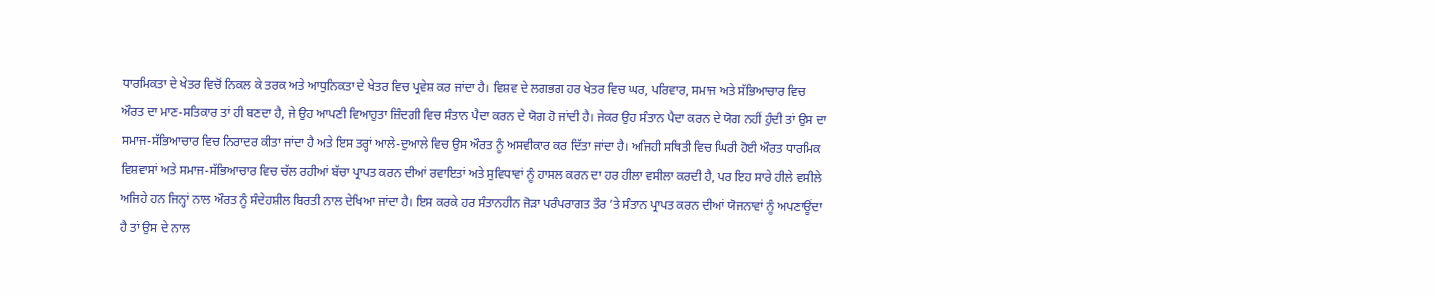ਧਾਰਮਿਕਤਾ ਦੇ ਖੇਤਰ ਵਿਚੋਂ ਨਿਕਲ ਕੇ ਤਰਕ ਅਤੇ ਆਧੁਨਿਕਤਾ ਦੇ ਖੇਤਰ ਵਿਚ ਪ੍ਰਵੇਸ਼ ਕਰ ਜਾਂਦਾ ਹੈ। ਵਿਸ਼ਵ ਦੇ ਲਗਭਗ ਹਰ ਖੇਤਰ ਵਿਚ ਘਰ, ਪਰਿਵਾਰ, ਸਮਾਜ ਅਤੇ ਸੱਭਿਆਚਾਰ ਵਿਚ ਔਰਤ ਦਾ ਮਾਣ-ਸਤਿਕਾਰ ਤਾਂ ਹੀ ਬਣਦਾ ਹੈ, ਜੇ ਉਹ ਆਪਣੀ ਵਿਆਹੁਤਾ ਜ਼ਿੰਦਗੀ ਵਿਚ ਸੰਤਾਨ ਪੈਦਾ ਕਰਨ ਦੇ ਯੋਗ ਹੋ ਜਾਂਦੀ ਹੈ। ਜੇਕਰ ਉਹ ਸੰਤਾਨ ਪੈਦਾ ਕਰਨ ਦੇ ਯੋਗ ਨਹੀਂ ਹੁੰਦੀ ਤਾਂ ਉਸ ਦਾ ਸਮਾਜ-ਸੱਭਿਆਚਾਰ ਵਿਚ ਨਿਰਾਦਰ ਕੀਤਾ ਜਾਂਦਾ ਹੈ ਅਤੇ ਇਸ ਤਰ੍ਹਾਂ ਆਲੇ-ਦੁਆਲੇ ਵਿਚ ਉਸ ਔਰਤ ਨੂੰ ਅਸਵੀਕਾਰ ਕਰ ਦਿੱਤਾ ਜਾਂਦਾ ਹੈ। ਅਜਿਹੀ ਸਥਿਤੀ ਵਿਚ ਘਿਰੀ ਹੋਈ ਔਰਤ ਧਾਰਮਿਕ ਵਿਸ਼ਵਾਸਾਂ ਅਤੇ ਸਮਾਜ-ਸੱਭਿਆਚਾਰ ਵਿਚ ਚੱਲ ਰਹੀਆਂ ਬੱਚਾ ਪ੍ਰਾਪਤ ਕਰਨ ਦੀਆਂ ਰਵਾਇਤਾਂ ਅਤੇ ਸੁਵਿਧਾਵਾਂ ਨੂੰ ਹਾਸਲ ਕਰਨ ਦਾ ਹਰ ਹੀਲਾ ਵਸੀਲਾ ਕਰਦੀ ਹੈ, ਪਰ ਇਹ ਸਾਰੇ ਹੀਲੇ ਵਸੀਲੇ ਅਜਿਹੇ ਹਨ ਜਿਨ੍ਹਾਂ ਨਾਲ ਔਰਤ ਨੂੰ ਸੰਦੇਹਸ਼ੀਲ ਬਿਰਤੀ ਨਾਲ ਦੇਖਿਆ ਜਾਂਦਾ ਹੈ। ਇਸ ਕਰਕੇ ਹਰ ਸੰਤਾਨਹੀਨ ਜੋੜਾ ਪਰੰਪਰਾਗਤ ਤੌਰ ’ਤੇ ਸੰਤਾਨ ਪ੍ਰਾਪਤ ਕਰਨ ਦੀਆਂ ਯੋਜਨਾਵਾਂ ਨੂੰ ਅਪਣਾਊਂਦਾ ਹੈ ਤਾਂ ਉਸ ਦੇ ਨਾਲ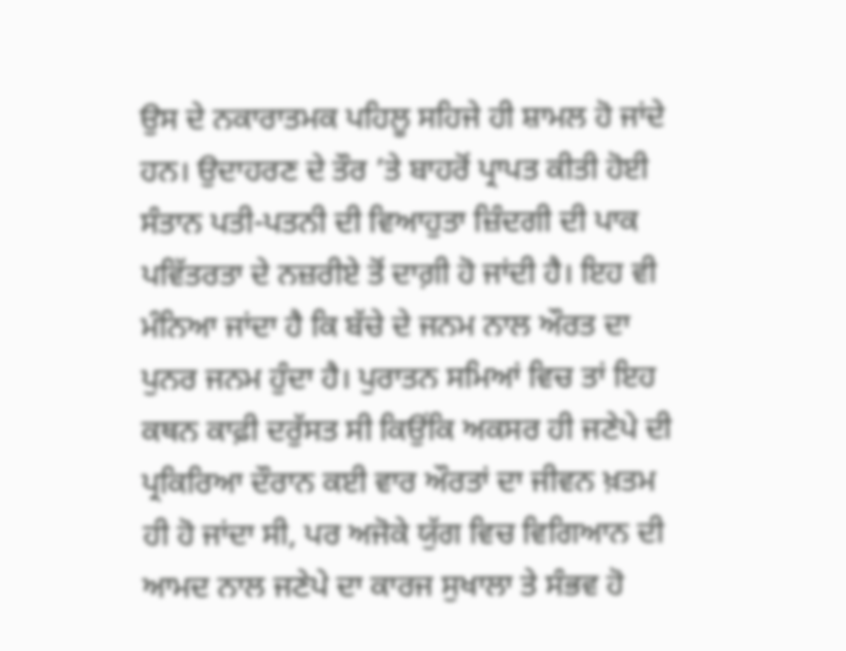ਉਸ ਦੇ ਨਕਾਰਾਤਮਕ ਪਹਿਲੂ ਸਹਿਜੇ ਹੀ ਸ਼ਾਮਲ ਹੋ ਜਾਂਦੇ ਹਨ। ਉਦਾਹਰਣ ਦੇ ਤੌਰ ’ਤੇ ਬਾਹਰੋਂ ਪ੍ਰਾਪਤ ਕੀਤੀ ਹੋਈ ਸੰਤਾਨ ਪਤੀ-ਪਤਨੀ ਦੀ ਵਿਆਹੁਤਾ ਜ਼ਿੰਦਗੀ ਦੀ ਪਾਕ ਪਵਿੱਤਰਤਾ ਦੇ ਨਜ਼ਰੀਏ ਤੋਂ ਦਾਗ਼ੀ ਹੋ ਜਾਂਦੀ ਹੈ। ਇਹ ਵੀ ਮੰਨਿਆ ਜਾਂਦਾ ਹੈ ਕਿ ਬੱਚੇ ਦੇ ਜਨਮ ਨਾਲ ਔਰਤ ਦਾ ਪੁਨਰ ਜਨਮ ਹੁੰਦਾ ਹੈ। ਪੁਰਾਤਨ ਸਮਿਆਂ ਵਿਚ ਤਾਂ ਇਹ ਕਥਨ ਕਾਫ਼ੀ ਦਰੁੱਸਤ ਸੀ ਕਿਉਂਕਿ ਅਕਸਰ ਹੀ ਜਣੇਪੇ ਦੀ ਪ੍ਰਕਿਰਿਆ ਦੌਰਾਨ ਕਈ ਵਾਰ ਔਰਤਾਂ ਦਾ ਜੀਵਨ ਖ਼ਤਮ ਹੀ ਹੋ ਜਾਂਦਾ ਸੀ, ਪਰ ਅਜੋਕੇ ਯੁੱਗ ਵਿਚ ਵਿਗਿਆਨ ਦੀ ਆਮਦ ਨਾਲ ਜਣੇਪੇ ਦਾ ਕਾਰਜ ਸੁਖਾਲਾ ਤੇ ਸੰਭਵ ਹੋ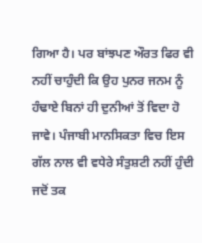ਗਿਆ ਹੈ। ਪਰ ਬਾਂਝਪਣ ਔਰਤ ਫਿਰ ਵੀ ਨਹੀਂ ਚਾਹੁੰਦੀ ਕਿ ਉਹ ਪੁਨਰ ਜਨਮ ਨੂੰ ਹੰਢਾਏ ਬਿਨਾਂ ਹੀ ਦੁਨੀਆਂ ਤੋਂ ਵਿਦਾ ਹੋ ਜਾਵੇ। ਪੰਜਾਬੀ ਮਾਨਸਿਕਤਾ ਵਿਚ ਇਸ ਗੱਲ ਨਾਲ ਵੀ ਵਧੇਰੇ ਸੰਤੁਸ਼ਟੀ ਨਹੀਂ ਹੁੰਦੀ ਜਦੋਂ ਤਕ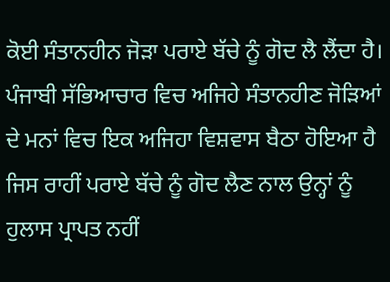ਕੋਈ ਸੰਤਾਨਹੀਨ ਜੋੜਾ ਪਰਾਏ ਬੱਚੇ ਨੂੰ ਗੋਦ ਲੈ ਲੈਂਦਾ ਹੈ। ਪੰਜਾਬੀ ਸੱਭਿਆਚਾਰ ਵਿਚ ਅਜਿਹੇ ਸੰਤਾਨਹੀਣ ਜੋੜਿਆਂ ਦੇ ਮਨਾਂ ਵਿਚ ਇਕ ਅਜਿਹਾ ਵਿਸ਼ਵਾਸ ਬੈਠਾ ਹੋਇਆ ਹੈ ਜਿਸ ਰਾਹੀਂ ਪਰਾਏ ਬੱਚੇ ਨੂੰ ਗੋਦ ਲੈਣ ਨਾਲ ਉਨ੍ਹਾਂ ਨੂੰ ਹੁਲਾਸ ਪ੍ਰਾਪਤ ਨਹੀਂ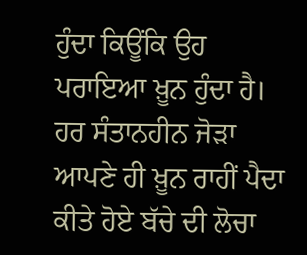ਹੁੰਦਾ ਕਿਊਂਕਿ ਉਹ ਪਰਾਇਆ ਖ਼ੂਨ ਹੁੰਦਾ ਹੈ। ਹਰ ਸੰਤਾਨਹੀਨ ਜੋੜਾ ਆਪਣੇ ਹੀ ਖ਼ੂਨ ਰਾਹੀਂ ਪੈਦਾ ਕੀਤੇ ਹੋਏ ਬੱਚੇ ਦੀ ਲੋਚਾ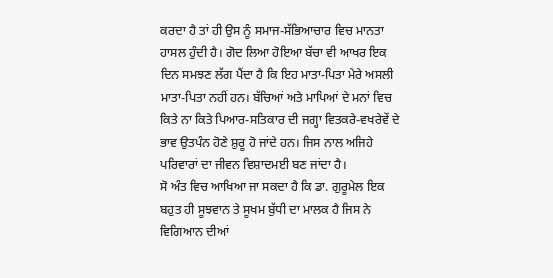ਕਰਦਾ ਹੈ ਤਾਂ ਹੀ ਉਸ ਨੂੰ ਸਮਾਜ-ਸੱਭਿਆਚਾਰ ਵਿਚ ਮਾਨਤਾ ਹਾਸਲ ਹੁੰਦੀ ਹੈ। ਗੋਦ ਲਿਆ ਹੋਇਆ ਬੱਚਾ ਵੀ ਆਖਰ ਇਕ ਦਿਨ ਸਮਝਣ ਲੱਗ ਪੈਂਦਾ ਹੈ ਕਿ ਇਹ ਮਾਤਾ-ਪਿਤਾ ਮੇਰੇ ਅਸਲੀ ਮਾਤਾ-ਪਿਤਾ ਨਹੀਂ ਹਨ। ਬੱਚਿਆਂ ਅਤੇ ਮਾਪਿਆਂ ਦੇ ਮਨਾਂ ਵਿਚ ਕਿਤੇ ਨਾ ਕਿਤੇ ਪਿਆਰ-ਸਤਿਕਾਰ ਦੀ ਜਗ੍ਹਾ ਵਿਤਕਰੇ-ਵਖਰੇਵੇਂ ਦੇ ਭਾਵ ਉਤਪੰਨ ਹੋਣੇ ਸ਼ੁਰੂ ਹੋ ਜਾਂਦੇ ਹਨ। ਜਿਸ ਨਾਲ ਅਜਿਹੇ ਪਰਿਵਾਰਾਂ ਦਾ ਜੀਵਨ ਵਿਸ਼ਾਦਮਈ ਬਣ ਜਾਂਦਾ ਹੈ।
ਸੋ ਅੰਤ ਵਿਚ ਆਖਿਆ ਜਾ ਸਕਦਾ ਹੈ ਕਿ ਡਾ. ਗੁਰੂਮੇਲ ਇਕ ਬਹੁਤ ਹੀ ਸੂਝਵਾਨ ਤੇ ਸੂਖਮ ਬੁੱਧੀ ਦਾ ਮਾਲਕ ਹੈ ਜਿਸ ਨੇ ਵਿਗਿਆਨ ਦੀਆਂ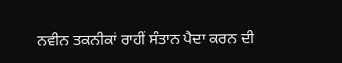ਨਵੀਨ ਤਕਨੀਕਾਂ ਰਾਹੀਂ ਸੰਤਾਨ ਪੈਦਾ ਕਰਨ ਦੀ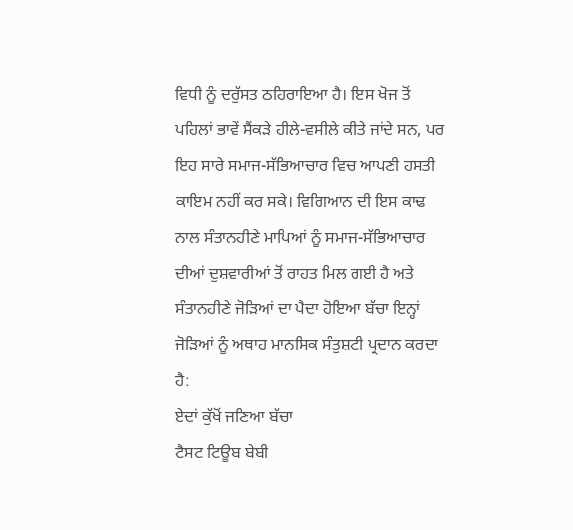ਵਿਧੀ ਨੂੰ ਦਰੁੱਸਤ ਠਹਿਰਾਇਆ ਹੈ। ਇਸ ਖੋਜ ਤੋਂ ਪਹਿਲਾਂ ਭਾਵੇਂ ਸੈਂਕੜੇ ਹੀਲੇ-ਵਸੀਲੇ ਕੀਤੇ ਜਾਂਦੇ ਸਨ, ਪਰ ਇਹ ਸਾਰੇ ਸਮਾਜ-ਸੱਭਿਆਚਾਰ ਵਿਚ ਆਪਣੀ ਹਸਤੀ ਕਾਇਮ ਨਹੀਂ ਕਰ ਸਕੇ। ਵਿਗਿਆਨ ਦੀ ਇਸ ਕਾਢ ਨਾਲ ਸੰਤਾਨਹੀਣੇ ਮਾਪਿਆਂ ਨੂੰ ਸਮਾਜ-ਸੱਭਿਆਚਾਰ ਦੀਆਂ ਦੁਸ਼ਵਾਰੀਆਂ ਤੋਂ ਰਾਹਤ ਮਿਲ ਗਈ ਹੈ ਅਤੇ ਸੰਤਾਨਹੀਣੇ ਜੋੜਿਆਂ ਦਾ ਪੈਦਾ ਹੋਇਆ ਬੱਚਾ ਇਨ੍ਹਾਂ ਜੋੜਿਆਂ ਨੂੰ ਅਥਾਹ ਮਾਨਸਿਕ ਸੰਤੁਸ਼ਟੀ ਪ੍ਰਦਾਨ ਕਰਦਾ ਹੈ:
ਏਦਾਂ ਕੁੱਖੋਂ ਜਣਿਆ ਬੱਚਾ
ਟੈਸਟ ਟਿਊਬ ਬੇਬੀ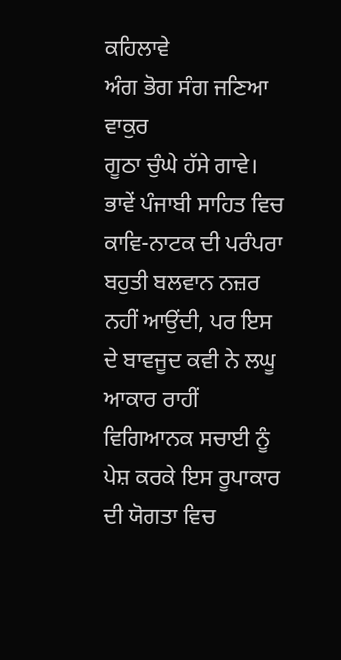ਕਹਿਲਾਵੇ
ਅੰਗ ਭੋਗ ਸੰਗ ਜਣਿਆ ਵਾਕੁਰ
ਗੂਠਾ ਚੁੰਘੇ ਹੱਸੇ ਗਾਵੇ।
ਭਾਵੇਂ ਪੰਜਾਬੀ ਸਾਹਿਤ ਵਿਚ ਕਾਵਿ-ਨਾਟਕ ਦੀ ਪਰੰਪਰਾ ਬਹੁਤੀ ਬਲਵਾਨ ਨਜ਼ਰ ਨਹੀਂ ਆਉਂਦੀ, ਪਰ ਇਸ ਦੇ ਬਾਵਜੂਦ ਕਵੀ ਨੇ ਲਘੂ ਆਕਾਰ ਰਾਹੀਂ ਵਿਗਿਆਨਕ ਸਚਾਈ ਨੂੰ ਪੇਸ਼ ਕਰਕੇ ਇਸ ਰੂਪਾਕਾਰ ਦੀ ਯੋਗਤਾ ਵਿਚ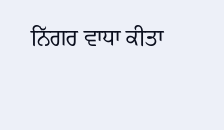ਨਿੱਗਰ ਵਾਧਾ ਕੀਤਾ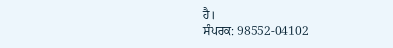ਹੈ।
ਸੰਪਰਕ: 98552-04102